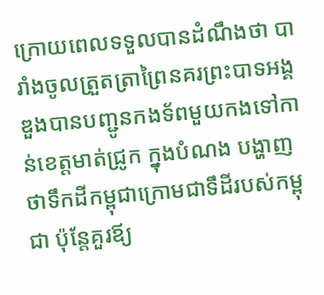ក្រោយពេលទទួលបានដំណឹងថា បារាំងចូលត្រួតត្រាព្រៃនគរព្រះបាទអង្គឌួងបានបញ្ជូនកងទ័ពមួយកងទៅកាន់ខេត្តមាត់ជ្រូក ក្នុងបំណង បង្ហាញថាទឹកដីកម្ពុជាក្រោមជាទឹដីរបស់កម្ពុជា ប៉ុន្ដែគួរឪ្យ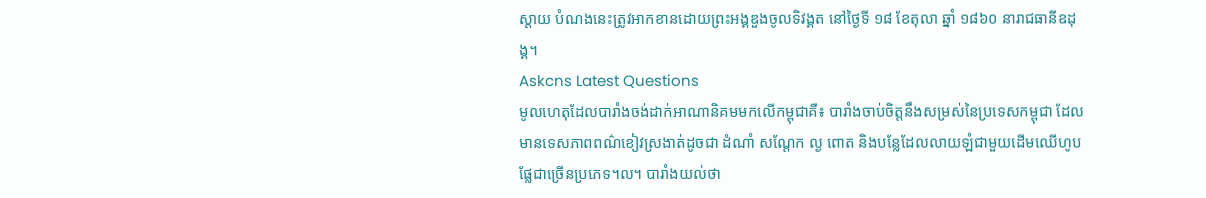ស្ដាយ បំណងនេះត្រូវអាកខានដោយព្រះអង្គឌួងចូលទិវង្គត នៅថ្ងៃទី ១៨ ខែតុលា ឆ្នាំ ១៨៦០ នារាជធានីឧដុង្គ។
Askcns Latest Questions
មូលហេតុដែលបារាំងចង់ដាក់អាណានិគមមកលើកម្ពុជាគឺ៖ បារាំងចាប់ចិត្តនឹងសម្រស់នៃប្រទេសកម្ពុជា ដែលមានទេសភាពពណ៌ខៀវស្រងាត់ដូចជា ដំណាំ សណ្ដែក ល្ង ពោត និងបន្លែដែលលាយឡំជាមួយដើមឈើហូបផ្លែជាច្រើនប្រភេទ។ល។ បារាំងយល់ថា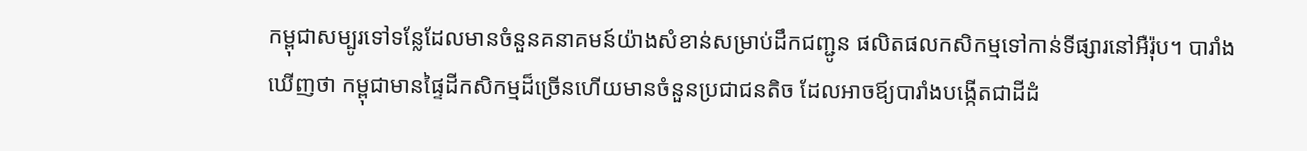កម្ពុជាសម្បូរទៅទន្លែដែលមានចំនួនគនាគមន៍យ៉ាងសំខាន់សម្រាប់ដឹកជញ្ជូន ផលិតផលកសិកម្មទៅកាន់ទីផ្សារនៅអឺរ៉ុប។ បារាំងឃើញថា កម្ពុជាមានផ្ទៃដីកសិកម្មដ៏ច្រើនហើយមានចំនួនប្រជាជនតិច ដែលអាចឪ្យបារាំងបង្កើតជាដីដំ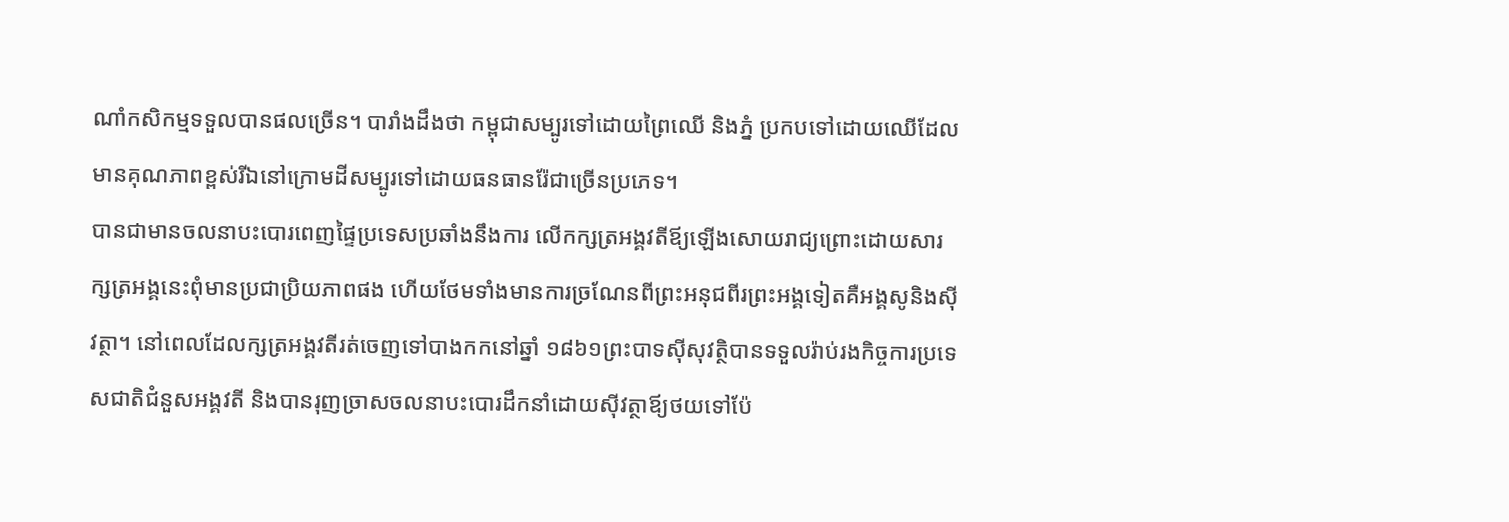ណាំកសិកម្មទទួលបានផលច្រើន។ បារាំងដឹងថា កម្ពុជាសម្បូរទៅដោយព្រៃឈើ និងភ្នំ ប្រកបទៅដោយឈើដែលមានគុណភាពខ្ពស់រីឯនៅក្រោមដីសម្បូរទៅដោយធនធានរ៉ែជាច្រើនប្រភេទ។
បានជាមានចលនាបះបោរពេញផ្ទៃប្រទេសប្រឆាំងនឹងការ លើកក្សត្រអង្គវតីឪ្យឡើងសោយរាជ្យព្រោះដោយសារក្សត្រអង្គនេះពុំមានប្រជាប្រិយភាពផង ហើយថែមទាំងមានការច្រណែនពីព្រះអនុជពីរព្រះអង្គទៀតគឺអង្គសូនិងស៊ីវត្ថា។ នៅពេលដែលក្សត្រអង្គវតីរត់ចេញទៅបាងកកនៅឆ្នាំ ១៨៦១ព្រះបាទស៊ីសុវត្ថិបានទទួលរ៉ាប់រងកិច្ចការប្រទេសជាតិជំនួសអង្គវតី និងបានរុញច្រាសចលនាបះបោរដឹកនាំដោយស៊ីវត្ថាឪ្យថយទៅប៉ែ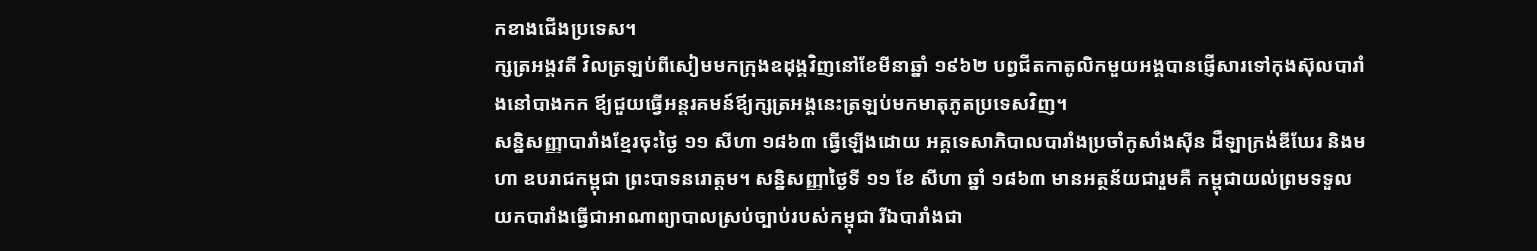កខាងជើងប្រទេស។
ក្សត្រអង្គវតី វិលត្រឡប់ពីសៀមមកក្រុងឧដុង្គវិញនៅខែមីនាឆ្នាំ ១៩៦២ បព្វជីតកាតូលិកមួយអង្គបានផ្ញើសារទៅកុងស៊ុលបារាំងនៅបាងកក ឪ្យជួយធ្វើអន្តរគមន៍ឪ្យក្សត្រអង្គនេះត្រឡប់មកមាតុភូតប្រទេសវិញ។
សន្និសញ្ញាបារាំងខ្មែរចុះថ្ងៃ ១១ សីហា ១៨៦៣ ធ្វើឡើងដោយ អគ្គទេសាភិបាលបារាំងប្រចាំកូសាំងស៊ីន ដឺឡាក្រង់ឌីឃែរ និងមហា ឧបរាជកម្ពុជា ព្រះបាទនរោត្តម។ សន្និសញ្ញាថ្ងៃទី ១១ ខែ សីហា ឆ្នាំ ១៨៦៣ មានអត្ថន័យជារួមគឺ កម្ពុជាយល់ព្រមទទួលយកបារាំងធ្វើជាអាណាព្យាបាលស្រប់ច្បាប់របស់កម្ពុជា រីឯបារាំងជា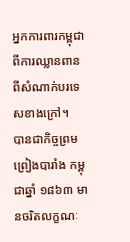អ្នកការពារកម្ពុជា ពីការឈ្លានពានពីសំណាក់បរទេសខាងក្រៅ។
បានជាកិច្ចព្រមព្រៀងបារាំង កម្ពុជាឆ្នាំ ១៨៦៣ មានចរិតលក្ខណៈ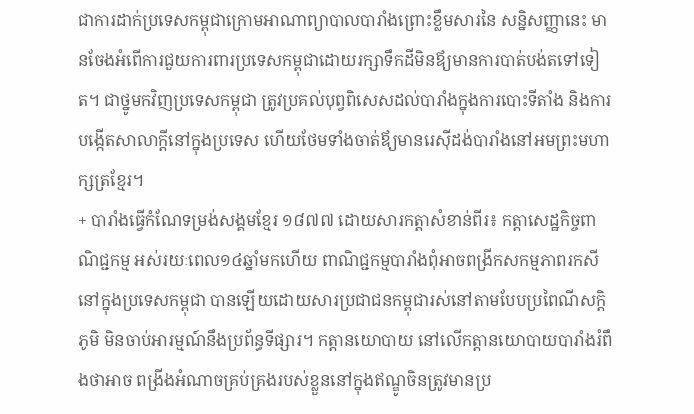ជាការដាក់ប្រទេសកម្ពុជាក្រោមអាណាព្យាបាលបារាំងព្រោះខ្លឹមសារនៃ សន្និសញ្ញានេះ មានចែងអំពើការជួយការពារប្រទេសកម្ពុជាដោយរក្សាទឹកដីមិនឪ្យមានការបាត់បង់តទៅទៀត។ ជាថ្នូមកវិញប្រទេសកម្ពុជា ត្រូវប្រគល់បុព្វពិសេសដល់បារាំងក្នុងការបោះទីតាំង និងការបង្កើតសាលាក្ដីនៅក្នុងប្រទេស ហើយថែមទាំងចាត់ឪ្យមានរេស៊ីដង់បារាំងនៅអមព្រះមហាក្សត្រខ្មែរ។
+ បារាំងធ្វើកំណែទម្រង់សង្គមខ្មែរ ១៨៧៧ ដោយសារកត្តាសំខាន់ពីរ៖ កត្តាសេដ្ឋកិច្ចពាណិជ្ជកម្ម អស់រយៈពេល១៤ឆ្នាំមកហើយ ពាណិជ្ជកម្មបារាំងពុំអាចពង្រីកសកម្មភាពរកសីនៅក្នុងប្រទេសកម្ពុជា បានឡើយដោយសារប្រជាជនកម្ពុជារស់នៅតាមបែបប្រពៃណីសក្ដិភូមិ មិនចាប់អារម្មណ៍នឹងប្រព័ន្ធទីផ្សារ។ កត្តានយោបាយ នៅលើកត្តានយោបាយបារាំងរំពឹងថាអាច ពង្រីងអំណាចគ្រប់គ្រងរបស់ខ្លួននៅក្នុងឥណ្ឌូចិនត្រូវមានប្រ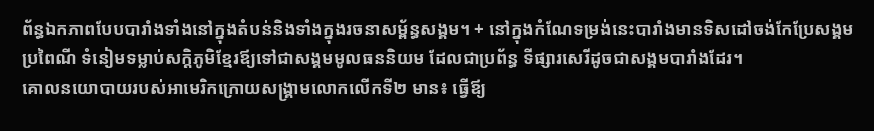ព័ន្ធឯកភាពបែបបារាំងទាំងនៅក្នុងតំបន់និងទាំងក្នុងរចនាសម្ព័ន្ធសង្គម។ + នៅក្នុងកំណែទម្រង់នេះបារាំងមានទិសដៅចង់កែប្រែសង្គមប្រពៃណី ទំនៀមទម្លាប់សក្ដិភូមិខ្មែរឪ្យទៅជាសង្គមមូលធននិយម ដែលជាប្រព័ន្ធ ទីផ្សារសេរីដូចជាសង្គមបារាំងដែរ។
គោលនយោបាយរបស់អាមេរិកក្រោយសង្រ្គាមលោកលើកទី២ មាន៖ ធ្វើឪ្យ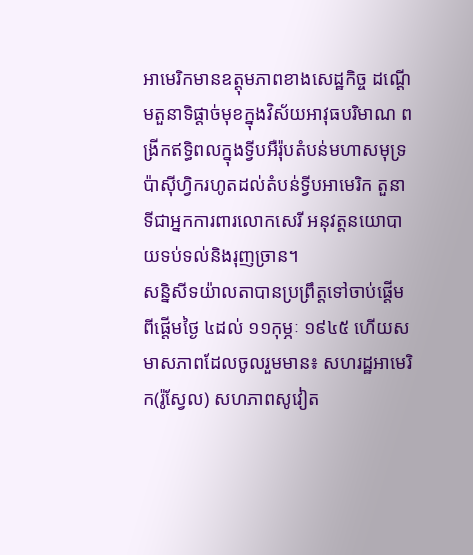អាមេរិកមានឧត្តុមភាពខាងសេដ្ឋកិច្ច ដណ្ដើមតួនាទិផ្ដាច់មុខក្នុងវិស័យអាវុធបរិមាណ ពង្រីកឥទ្ធិពលក្នុងទ្វីបអឺរ៉ុបតំបន់មហាសមុទ្រប៉ាស៊ីហ្វិករហូតដល់តំបន់ទ្វីបអាមេរិក តួនាទីជាអ្នកការពារលោកសេរី អនុវត្តនយោបាយទប់ទល់និងរុញច្រាន។
សន្និសីទយ៉ាលតាបានប្រព្រឹត្តទៅចាប់ផ្ដើមពីផ្ដើមថ្ងៃ ៤ដល់ ១១កុម្ភៈ ១៩៤៥ ហើយសមាសភាពដែលចូលរួមមាន៖ សហរដ្ឋអាមេរិក(រ៉ូស្វែល) សហភាពសូវៀត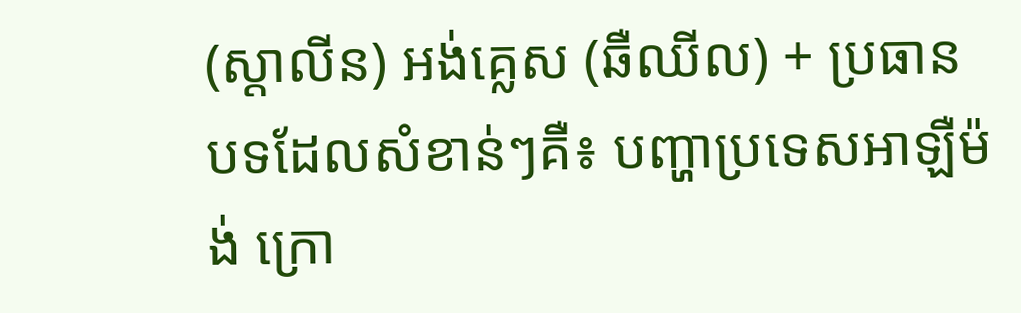(ស្ដាលីន) អង់គ្លេស (ឆឺឈីល) + ប្រធានបទដែលសំខាន់ៗគឺ៖ បញ្ហាប្រទេសអាឡឺម៉ង់ ក្រោ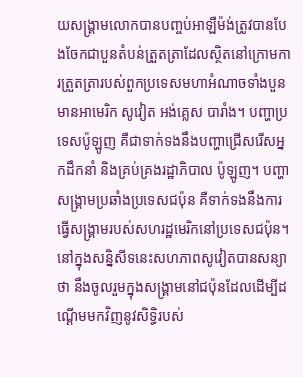យសង្រ្គាមលោកបានបញ្ចប់អាឡឺម៉ង់ត្រូវបានបែងចែកជាបួនតំបន់ត្រួតត្រាដែលស្ថិតនៅក្រោមការត្រួតត្រារបស់ពួកប្រទេសមហាអំណាចទាំងបួនមានអាមេរិក សូវៀត អង់គ្លេស បារាំង។ បញ្ហាប្រទេសប៉ូឡូញ គឺជាទាក់ទងនឹងបញ្ហាជ្រើសរើសអ្នកដឹកនាំ និងគ្រប់គ្រងរដ្ឋាភិបាល ប៉ូឡូញ។ បញ្ហាសង្រ្គាមប្រឆាំងប្រទេសជប៉ុន គឺទាក់ទងនឹងការធ្វើសង្រ្គាមរបស់សហរដ្ឋមេរិកនៅប្រទេសជប៉ុន។ នៅក្នុងសន្និសីទនេះសហភាពសូវៀតបានសន្យាថា នឹងចូលរួមក្នុងសង្រ្គាមនៅជប៉ុនដែលដើម្បីដណ្ដើមមកវិញនូវសិទ្ធិរបស់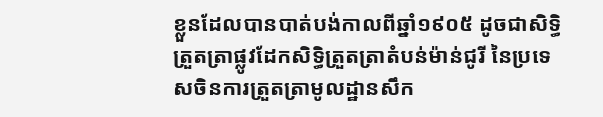ខ្លួនដែលបានបាត់បង់កាលពីឆ្នាំ១៩០៥ ដូចជាសិទ្ធិត្រួតត្រាផ្លូវដែកសិទ្ធិត្រួតត្រាតំបន់ម៉ាន់ជូរី នៃប្រទេសចិនការត្រួតត្រាមូលដ្ឋានសឹក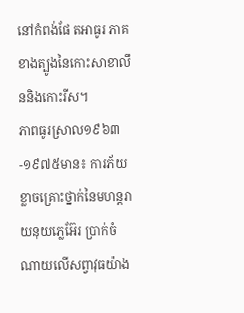នៅកំពង់ផែ តអាធូរ ភាគខាងត្បូងនៃកោះសាខាលឹននិងកោះរីស។
ភាពធូរស្រាល១៩៦៣-១៩៧៥មាន៖ ការភ័យខ្លាចគ្រោះថ្នាក់នៃមហន្ដរាយនុយភ្លេអ៊ែរ ប្រាក់ចំណាយលើសព្វាវុធយ៉ាង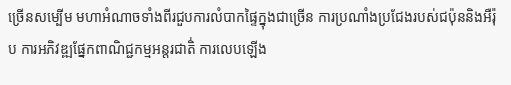ច្រើនសម្បើម មហាអំណាចទាំងពីរជួបការលំបាកផ្ទៃក្នុងជាច្រើន ការប្រណាំងប្រជែងរបស់ជប៉ុននិងអឺរ៉ុប ការអភិវឌ្ឍផ្នែកពាណិជ្ជកម្មអន្តរជាតិ់ ការលេបឡើង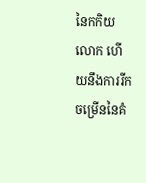នៃកកិយលោក ហើយនឹងការរីកចម្រើននៃគំ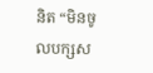និត “មិនចូលបក្សស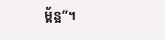ម្ព័ន្អ”។